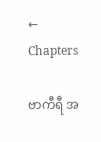← Chapters

ဗာကီရီ အ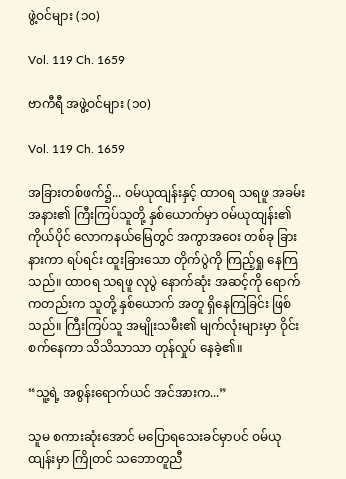ဖွဲ့ဝင်များ (၁၀)

Vol. 119 Ch. 1659

ဗာကီရီ အဖွဲ့ဝင်များ (၁၀)

Vol. 119 Ch. 1659

အခြားတစ်ဖက်၌... ဝမ်ယုထျန်းနှင့် ထာဝရ သရဖူ အခမ်းအနား၏ ကြီးကြပ်သူတို့ နှစ်ယောက်မှာ ဝမ်ယုထျန်း၏ ကိုယ်ပိုင် လောကနယ်မြေတွင် အကွာအဝေး တစ်ခု ခြားနားကာ ရပ်ရင်း ထူးခြားသော တိုက်ပွဲကို ကြည့်ရှု နေကြသည်။ ထာဝရ သရဖူ လုပွဲ နောက်ဆုံး အဆင့်ကို ရောက်ကတည်းက သူတို့ နှစ်ယောက် အတူ ရှိနေကြခြင်း ဖြစ်သည်။ ကြီးကြပ်သူ အမျိုးသမီး၏ မျက်လုံးများမှာ ဝိုင်းစက်နေကာ သိသိသာသာ တုန်လှုပ် နေခဲ့၏။

“သူ့ရဲ့ အစွန်းရောက်ယင် အင်အားက...”

သူမ စကားဆုံးအောင် မပြောရသေးခင်မှာပင် ဝမ်ယုထျန်းမှာ ကြိုတင် သဘောတူညီ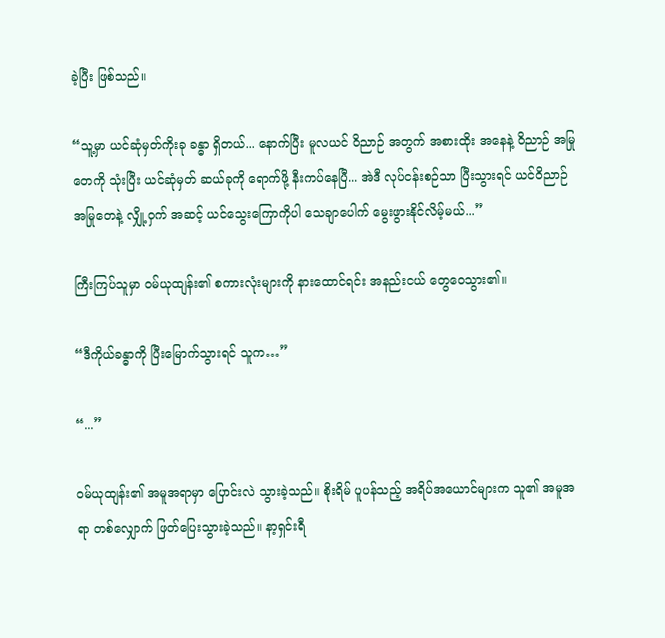ခဲ့ပြီး ဖြစ်သည်။

“သူ့မှာ ယင်ဆုံမှတ်ကိုးခု ခန္ဓာ ရှိတယ်... နောက်ပြီး မူလယင် ဝိညာဉ် အတွက် အစားထိုး အနေနဲ့ ဝိညာဉ် အမြုတေကို သုံးပြီး ယင်ဆုံမှတ် ဆယ်ခုကို ရောက်ဖို့ နီးကပ်နေပြီ... အဲဒီ လုပ်ငန်းစဉ်သာ ပြီးသွားရင် ယင်ဝိညာဉ် အမြုတေနဲ့ လျှို့ဝှက် အဆင့် ယင်သွေးကြောကိုပါ သေချာပေါက် မွေးဖွားနိုင်လိမ့်မယ်...”

ကြီးကြပ်သူမှာ ဝမ်ယုထျန်း၏ စကားလုံးများကို နားထောင်ရင်း အနည်းငယ် တွေဝေသွား၏။

“ဒီကိုယ်ခန္ဓာကို ပြီးမြောက်သွားရင် သူက…”

“...”

ဝမ်ယုထျန်း၏ အမူအရာမှာ ပြောင်းလဲ သွားခဲ့သည်။ စိုးရိမ် ပူပန်သည့် အရိပ်အယောင်များက သူ၏ အမူအရာ တစ်လျှောက် ဖြတ်ပြေးသွားခဲ့သည်။ နာ့ရှင်းရီ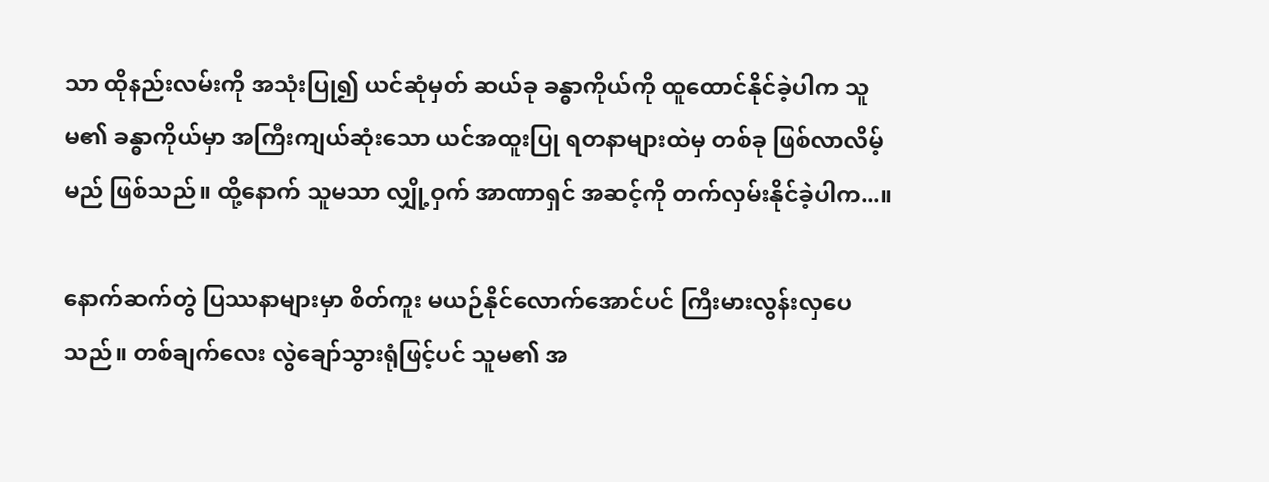သာ ထိုနည်းလမ်းကို အသုံးပြု၍ ယင်ဆုံမှတ် ဆယ်ခု ခန္ဓာကိုယ်ကို ထူထောင်နိုင်ခဲ့ပါက သူမ၏ ခန္ဓာကိုယ်မှာ အကြီးကျယ်ဆုံးသော ယင်အထူးပြု ရတနာများထဲမှ တစ်ခု ဖြစ်လာလိမ့်မည် ဖြစ်သည်။ ထို့နောက် သူမသာ လျှို့ဝှက် အာဏာရှင် အဆင့်ကို တက်လှမ်းနိုင်ခဲ့ပါက...။

နောက်ဆက်တွဲ ပြဿနာများမှာ စိတ်ကူး မယဉ်နိုင်လောက်အောင်ပင် ကြီးမားလွန်းလှပေသည်။ တစ်ချက်လေး လွဲချော်သွားရုံဖြင့်ပင် သူမ၏ အ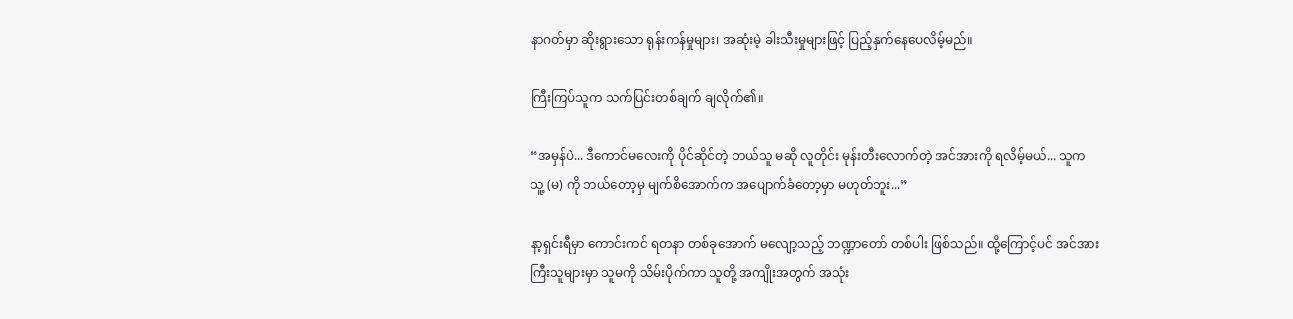နာဂတ်မှာ ဆိုးရွားသော ရုန်းကန်မှုများ၊ အဆုံးမဲ့ ခါးသီးမှုများဖြင့် ပြည့်နှက်နေပေလိမ့်မည်။

ကြီးကြပ်သူက သက်ပြင်းတစ်ချက် ချလိုက်၏။

“အမှန်ပဲ... ဒီကောင်မလေးကို ပိုင်ဆိုင်တဲ့ ဘယ်သူ မဆို လူတိုင်း မုန်းတီးလောက်တဲ့ အင်အားကို ရလိမ့်မယ်... သူက သူ့ (မ) ကို ဘယ်တော့မှ မျက်စိအောက်က အပျောက်ခံတော့မှာ မဟုတ်ဘူး...”

နာ့ရှင်းရီမှာ ကောင်းကင် ရတနာ တစ်ခုအောက် မလျော့သည့် ဘဏ္ဍာတော် တစ်ပါး ဖြစ်သည်။ ထို့ကြောင့်ပင် အင်အားကြီးသူများမှာ သူမကို သိမ်းပိုက်ကာ သူတို့ အကျိုးအတွက် အသုံး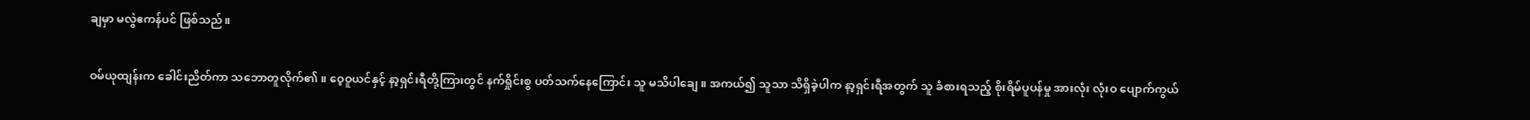ချမှာ မလွဲဧကန်ပင် ဖြစ်သည်။

ဝမ်ယုထျန်းက ခေါင်းညိတ်ကာ သဘောတူလိုက်၏။ ဝေ့ဝူယင်နှင့် နာ့ရှင်းရီတို့ကြားတွင် နက်ရှိုင်းစွ ပတ်သက်နေကြောင်း သူ မသိပါချေ။ အကယ်၍ သူသာ သိရှိခဲ့ပါက နာ့ရှင်းရီအတွက် သူ ခံစားရသည့် စိုးရိမ်ပူပန်မှု အားလုံး လုံးဝ ပျောက်ကွယ်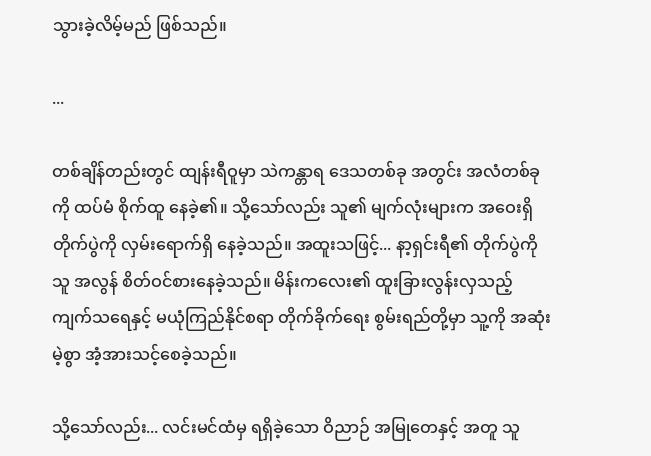သွားခဲ့လိမ့်မည် ဖြစ်သည်။

...

တစ်ချိန်တည်းတွင် ထျန်းရီဝူမှာ သဲကန္တာရ ဒေသတစ်ခု အတွင်း အလံတစ်ခုကို ထပ်မံ စိုက်ထူ နေခဲ့၏။ သို့သော်လည်း သူ၏ မျက်လုံးများက အဝေးရှိ တိုက်ပွဲကို လှမ်းရောက်ရှိ နေခဲ့သည်။ အထူးသဖြင့်... နာ့ရှင်းရီ၏ တိုက်ပွဲကို သူ အလွန် စိတ်ဝင်စားနေခဲ့သည်။ မိန်းကလေး၏ ထူးခြားလွန်းလှသည့် ကျက်သရေနှင့် မယုံကြည်နိုင်စရာ တိုက်ခိုက်ရေး စွမ်းရည်တို့မှာ သူ့ကို အဆုံးမဲ့စွာ အံ့အားသင့်စေခဲ့သည်။

သို့သော်လည်း... လင်းမင်ထံမှ ရရှိခဲ့သော ဝိညာဉ် အမြုတေနှင့် အတူ သူ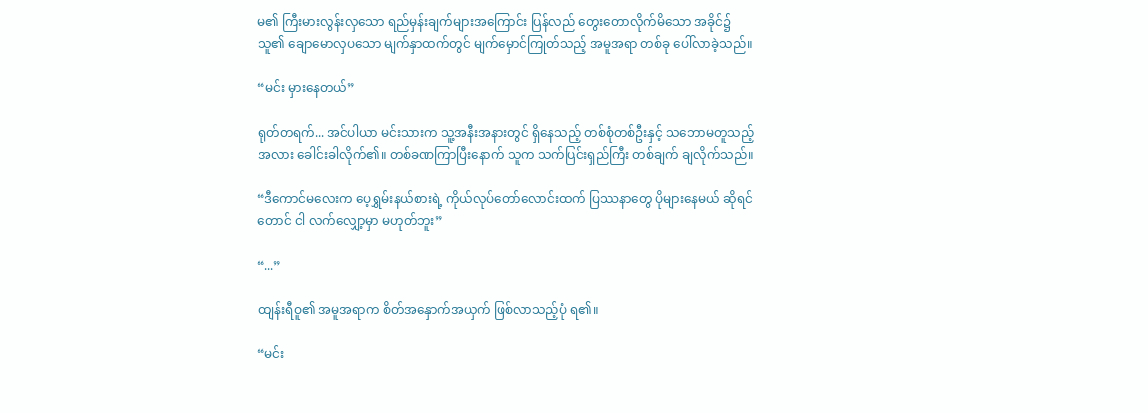မ၏ ကြီးမားလွန်းလှသော ရည်မှန်းချက်များအကြောင်း ပြန်လည် တွေးတောလိုက်မိသော အခိုင်၌ သူ၏ ချောမောလှပသော မျက်နှာထက်တွင် မျက်မှောင်ကြုတ်သည့် အမူအရာ တစ်ခု ပေါ်လာခဲ့သည်။

“မင်း မှားနေတယ်”

ရုတ်တရက်... အင်ပါယာ မင်းသားက သူ့အနီးအနားတွင် ရှိနေသည့် တစ်စုံတစ်ဦးနှင့် သဘောမတူသည့်အလား ခေါင်းခါလိုက်၏။ တစ်ခဏကြာပြီးနောက် သူက သက်ပြင်းရှည်ကြီး တစ်ချက် ချလိုက်သည်။

“ဒီကောင်မလေးက ပေ့ရွှမ်းနယ်စားရဲ့ ကိုယ်လုပ်တော်လောင်းထက် ပြဿနာတွေ ပိုများနေမယ် ဆိုရင်တောင် ငါ လက်လျှော့မှာ မဟုတ်ဘူး”

“...”

ထျန်းရီဝူ၏ အမူအရာက စိတ်အနှောက်အယှက် ဖြစ်လာသည့်ပုံ ရ၏။

“မင်း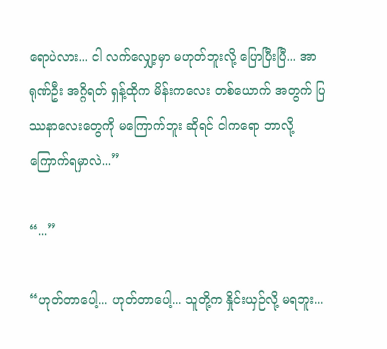ရောပဲလား... ငါ လက်လျှော့မှာ မဟုတ်ဘူးလို့ ပြောပြီးပြီ... အာရုဏ်ဦး အဂ္ဂိရတ် ရှန့်ထိုက မိန်းကလေး တစ်ယောက် အတွက် ပြဿနာလေးတွေကို မကြောက်ဘူး ဆိုရင် ငါကရော ဘာလို့ ကြောက်ရမှာလဲ...”

“...”

“ဟုတ်တာပေါ့... ဟုတ်တာပေါ့... သူတို့က နှိုင်းယှဉ်လို့ မရဘူး...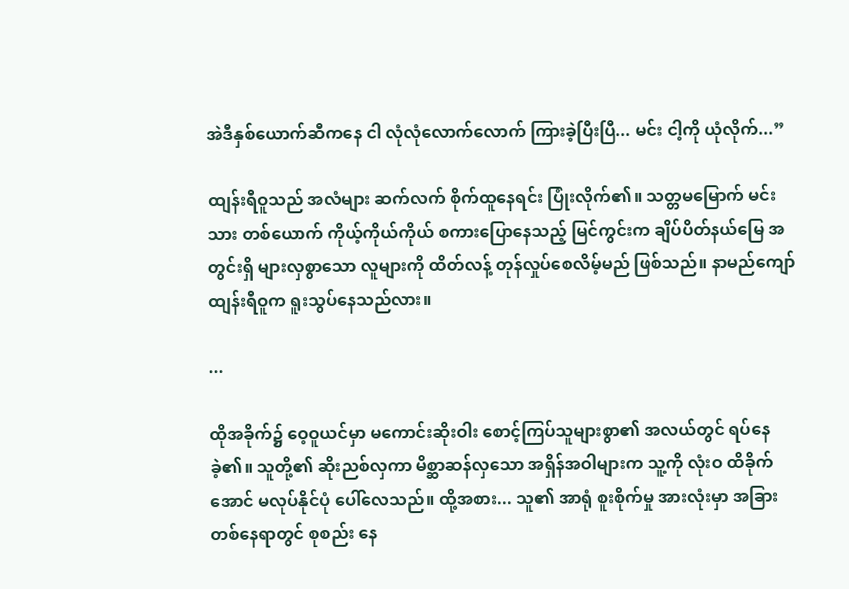အဲဒီနှစ်ယောက်ဆီကနေ ငါ လုံလုံလောက်လောက် ကြားခဲ့ပြီးပြီ... မင်း ငါ့ကို ယုံလိုက်...”

ထျန်းရီဝူသည် အလံများ ဆက်လက် စိုက်ထူနေရင်း ပြုံးလိုက်၏။ သတ္တမမြောက် မင်းသား တစ်ယောက် ကိုယ့်ကိုယ်ကိုယ် စကားပြောနေသည့် မြင်ကွင်းက ချိပ်ပိတ်နယ်မြေ အတွင်းရှိ များလှစွာသော လူများကို ထိတ်လန့် တုန်လှုပ်စေလိမ့်မည် ဖြစ်သည်။ နာမည်ကျော် ထျန်းရီဝူက ရူးသွပ်နေသည်လား။

...

ထိုအခိုက်၌ ဝေ့ဝူယင်မှာ မကောင်းဆိုးဝါး စောင့်ကြပ်သူများစွာ၏ အလယ်တွင် ရပ်နေခဲ့၏။ သူတို့၏ ဆိုးညစ်လှကာ မိစ္ဆာဆန်လှသော အရှိန်အဝါများက သူ့ကို လုံးဝ ထိခိုက်အောင် မလုပ်နိုင်ပုံ ပေါ်လေသည်။ ထို့အစား... သူ၏ အာရုံ စူးစိုက်မှု အားလုံးမှာ အခြား တစ်နေရာတွင် စုစည်း နေ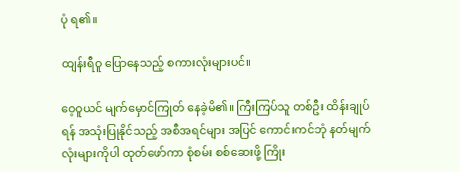ပုံ ရ၏။

ထျန်းရီဝူ ပြောနေသည့် စကားလုံးများပင်။

ဝေ့ဝူယင် မျက်မှောင်ကြုတ် နေခဲ့မိ၏။ ကြီးကြပ်သူ တစ်ဦး ထိန်းချုပ်ရန် အသုံးပြုနိုင်သည့် အစီအရင်များ အပြင် ကောင်းကင်ဘုံ နတ်မျက်လုံးများကိုပါ ထုတ်ဖော်ကာ စုံစမ်း စစ်ဆေးဖို့ ကြိုး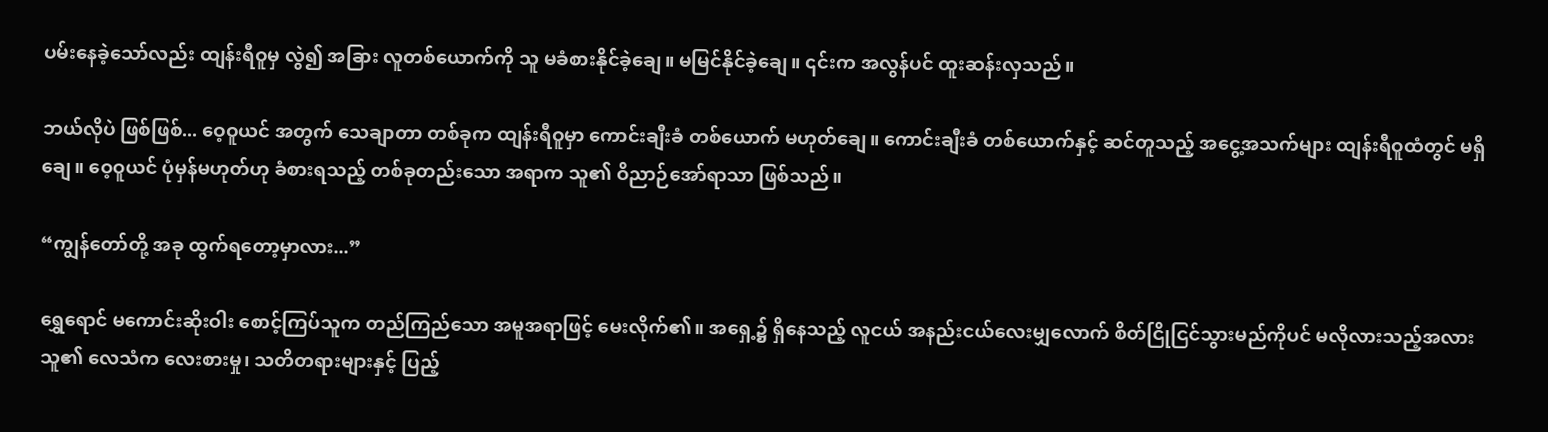ပမ်းနေခဲ့သော်လည်း ထျန်းရီဝူမှ လွဲ၍ အခြား လူတစ်ယောက်ကို သူ မခံစားနိုင်ခဲ့ချေ။ မမြင်နိုင်ခဲ့ချေ။ ၎င်းက အလွန်ပင် ထူးဆန်းလှသည်။

ဘယ်လိုပဲ ဖြစ်ဖြစ်... ဝေ့ဝူယင် အတွက် သေချာတာ တစ်ခုက ထျန်းရီဝူမှာ ကောင်းချီးခံ တစ်ယောက် မဟုတ်ချေ။ ကောင်းချီးခံ တစ်ယောက်နှင့် ဆင်တူသည့် အငွေ့အသက်များ ထျန်းရီဝူထံတွင် မရှိချေ။ ဝေ့ဝူယင် ပုံမှန်မဟုတ်ဟု ခံစားရသည့် တစ်ခုတည်းသော အရာက သူ၏ ဝိညာဉ်အော်ရာသာ ဖြစ်သည်။

“ကျွန်တော်တို့ အခု ထွက်ရတော့မှာလား...”

ရွှေရောင် မကောင်းဆိုးဝါး စောင့်ကြပ်သူက တည်ကြည်သော အမူအရာဖြင့် မေးလိုက်၏။ အရှေ့၌ ရှိနေသည့် လူငယ် အနည်းငယ်လေးမျှလောက် စိတ်ငြိုငြင်သွားမည်ကိုပင် မလိုလားသည့်အလား သူ၏ လေသံက လေးစားမှု၊ သတိတရားများနှင့် ပြည့်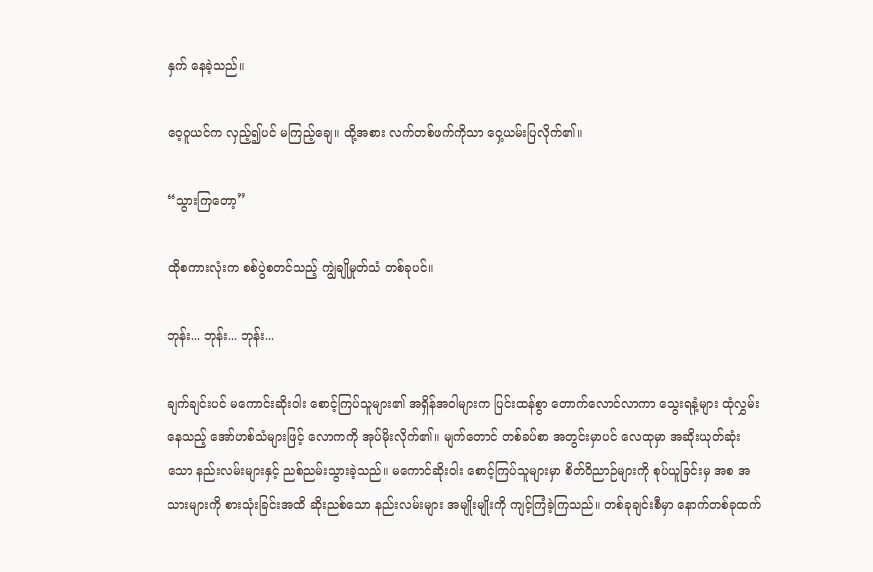နှက် နေခဲ့သည်။

ဝေ့ဝူယင်က လှည့်၍ပင် မကြည့်ချေ။ ထို့အစား လက်တစ်ဖက်ကိုသာ ဝှေ့ယမ်းပြလိုက်၏။

“သွားကြတော့”

ထိုစကားလုံးက စစ်ပွဲစတင်သည့် ကျွဲချိုမှုတ်သံ တစ်ခုပင်။

ဘုန်း... ဘုန်း... ဘုန်း...

ချက်ချင်းပင် မကောင်းဆိုးဝါး စောင့်ကြပ်သူများ၏ အရှိန်အဝါများက ပြင်းထန်စွာ တောက်လောင်လာကာ သွေးရနံ့များ ထုံလွှမ်းနေသည့် အော်ဟစ်သံများဖြင့် လောကကို အုပ်မိုးလိုက်၏။ မျက်တောင် တစ်ခပ်စာ အတွင်းမှာပင် လေထုမှာ အဆိုးယုတ်ဆုံးသော နည်းလမ်းများနှင့် ညစ်ညမ်းသွားခဲ့သည်။ မကောင်ဆိုးဝါး စောင့်ကြပ်သူများမှာ စိတ်ဝိညာဉ်များကို စုပ်ယူခြင်းမှ အစ အသားများကို စားသုံးခြင်းအထိ ဆိုးညစ်သော နည်းလမ်းများ အမျိုးမျိုးကို ကျင့်ကြံခဲ့ကြသည်။ တစ်ခုချင်းစီမှာ နောက်တစ်ခုထက်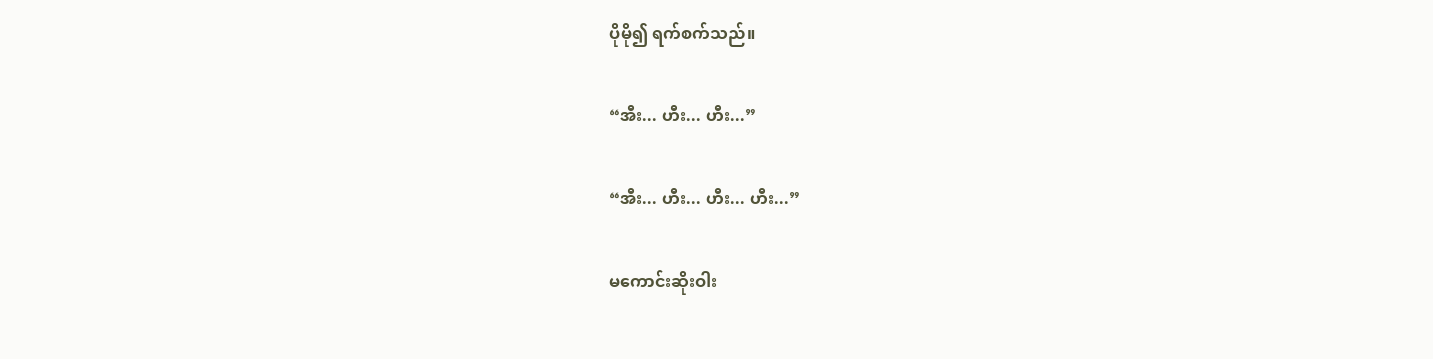ပိုမို၍ ရက်စက်သည်။

“အီး... ဟီး... ဟီး...”

“အီး... ဟီး... ဟီး... ဟီး...”

မကောင်းဆိုးဝါး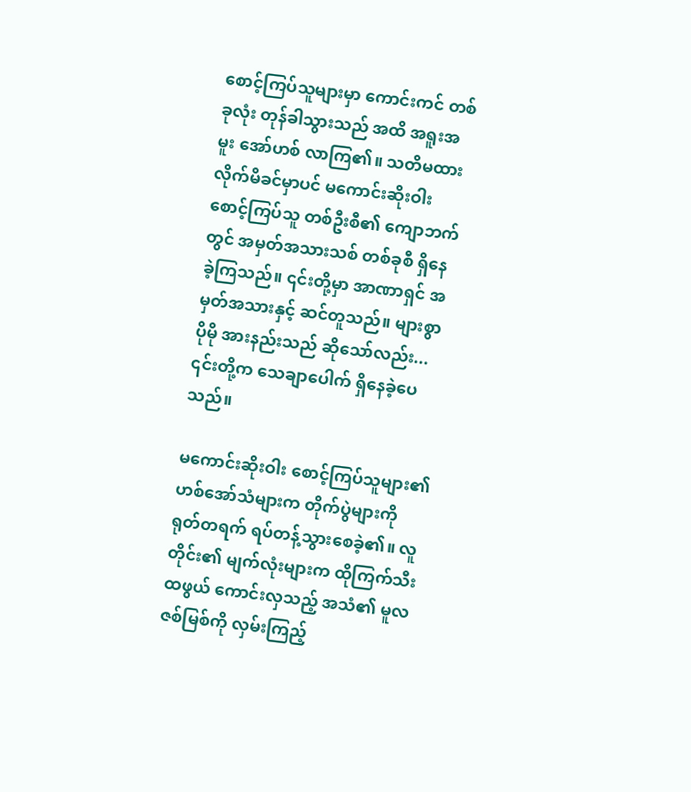စောင့်ကြပ်သူများမှာ ကောင်းကင် တစ်ခုလုံး တုန်ခါသွားသည် အထိ အရူးအမူး အော်ဟစ် လာကြ၏။ သတိမထားလိုက်မိခင်မှာပင် မကောင်းဆိုးဝါး စောင့်ကြပ်သူ တစ်ဦးစီ၏ ကျောဘက်တွင် အမှတ်အသားသစ် တစ်ခုစီ ရှိနေခဲ့ကြသည်။ ၎င်းတို့မှာ အာဏာရှင် အမှတ်အသားနှင့် ဆင်တူသည်။ များစွာ ပိုမို အားနည်းသည် ဆိုသော်လည်း... ၎င်းတို့က သေချာပေါက် ရှိနေခဲ့ပေသည်။

မကောင်းဆိုးဝါး စောင့်ကြပ်သူများ၏ ဟစ်အော်သံများက တိုက်ပွဲများကို ရုတ်တရက် ရပ်တန့်သွားစေခဲ့၏။ လူတိုင်း၏ မျက်လုံးများက ထိုကြက်သီးထဖွယ် ကောင်းလှသည့် အသံ၏ မူလဇစ်မြစ်ကို လှမ်းကြည့်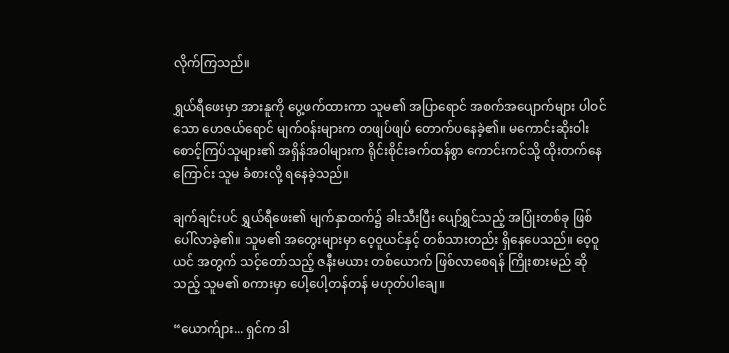လိုက်ကြသည်။

ရွှယ်ရီဖေးမှာ အားနူကို ပွေ့ဖက်ထားကာ သူမ၏ အပြာရောင် အစက်အပျောက်များ ပါဝင်သော ဟေဇယ်ရောင် မျက်ဝန်းများက တဖျပ်ဖျပ် တောက်ပနေခဲ့၏။ မကောင်းဆိုးဝါး စောင့်ကြပ်သူများ၏ အရှိန်အဝါများက ရိုင်းစိုင်းခက်ထန်စွာ ကောင်းကင်သို့ ထိုးတက်နေကြောင်း သူမ ခံစားလို့ ရနေခဲ့သည်။

ချက်ချင်းပင် ရွှယ်ရီဖေး၏ မျက်နှာထက်၌ ခါးသီးပြီး ပျော်ရွှင်သည့် အပြုံးတစ်ခု ဖြစ်ပေါ်လာခဲ့၏။ သူမ၏ အတွေးများမှာ ဝေ့ဝူယင်နှင့် တစ်သားတည်း ရှိနေပေသည်။ ဝေ့ဝူယင် အတွက် သင့်တော်သည့် ဇနီးမယား တစ်ယောက် ဖြစ်လာစေရန် ကြိုးစားမည် ဆိုသည့် သူမ၏ စကားမှာ ပေါ့ပေါ့တန်တန် မဟုတ်ပါချေ။

“ယောက်ျား... ရှင်က ဒါ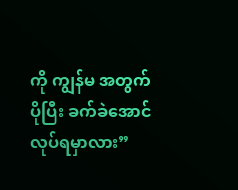ကို ကျွန်မ အတွက် ပိုပြီး ခက်ခဲအောင် လုပ်ရမှာလား”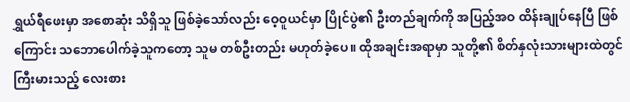ရွှယ်ရီဖေးမှာ အစောဆုံး သိရှိသူ ဖြစ်ခဲ့သော်လည်း ဝေ့ဝူယင်မှာ ပြိုင်ပွဲ၏ ဦးတည်ချက်ကို အပြည့်အဝ ထိန်းချုပ်နေပြီ ဖြစ်ကြောင်း သဘောပေါက်ခဲ့သူကတော့ သူမ တစ်ဦးတည်း မဟုတ်ခဲ့ပေ။ ထိုအချင်းအရာမှာ သူတို့၏ စိတ်နှလုံးသားများထဲတွင် ကြီးမားသည့် လေးစား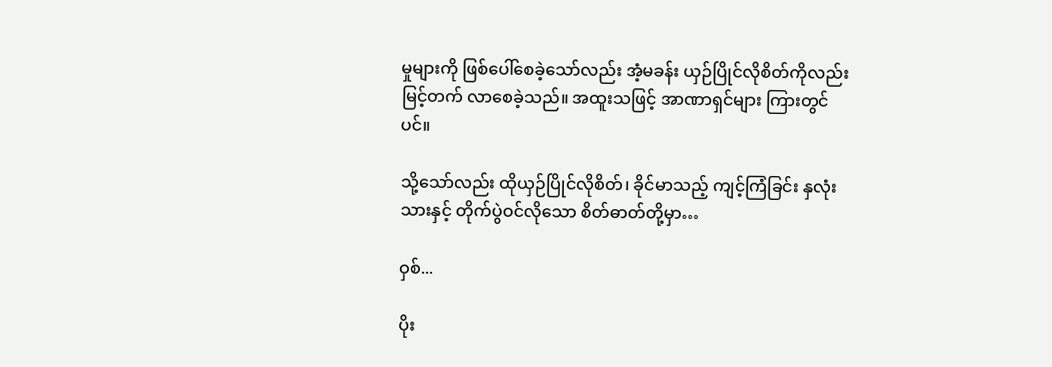မှုများကို ဖြစ်ပေါ်စေခဲ့သော်လည်း အံ့မခန်း ယှဉ်ပြိုင်လိုစိတ်ကိုလည်း မြင့်တက် လာစေခဲ့သည်။ အထူးသဖြင့် အာဏာရှင်များ ကြားတွင်ပင်။

သို့သော်လည်း ထိုယှဉ်ပြိုင်လိုစိတ်၊ ခိုင်မာသည့် ကျင့်ကြံခြင်း နှလုံးသားနှင့် တိုက်ပွဲဝင်လိုသော စိတ်ဓာတ်တို့မှာ…

ဝှစ်...

ပိုး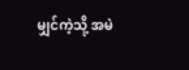မျှင်ကဲ့သို့ အမဲ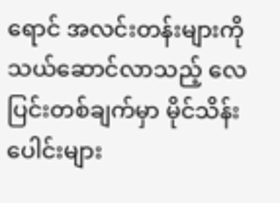ရောင် အလင်းတန်းများကို သယ်ဆောင်လာသည့် လေပြင်းတစ်ချက်မှာ မိုင်သိန်းပေါင်းများ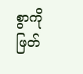စွာကို ဖြတ်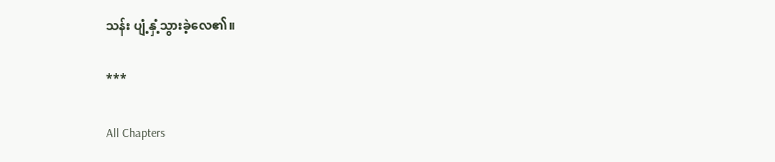သန်း ပျံ့နှံ့သွားခဲ့လေ၏။

***

All Chapters